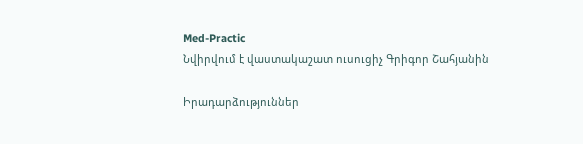Med-Practic
Նվիրվում է վաստակաշատ ուսուցիչ Գրիգոր Շահյանին

Իրադարձություններ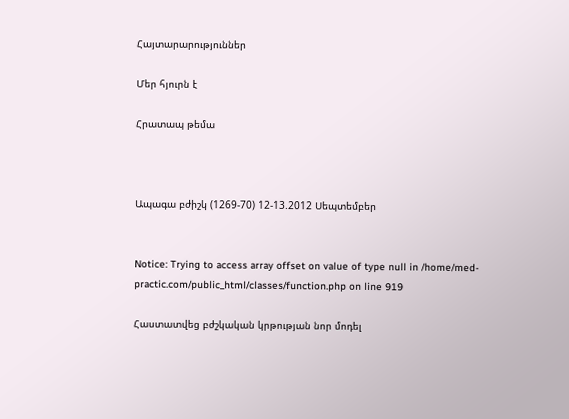Հայտարարություններ

Մեր հյուրն է

Հրատապ թեմա



Ապագա բժիշկ (1269-70) 12-13.2012 Սեպտեմբեր


Notice: Trying to access array offset on value of type null in /home/med-practic.com/public_html/classes/function.php on line 919

Հաստատվեց բժշկական կրթության նոր մոդել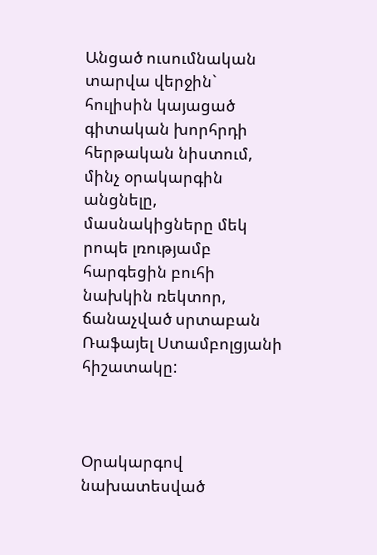Անցած ուսումնական տարվա վերջին` հուլիսին կայացած գիտական խորհրդի հերթական նիստում, մինչ օրակարգին անցնելը, մասնակիցները մեկ րոպե լռությամբ հարգեցին բուհի նախկին ռեկտոր, ճանաչված սրտաբան Ռաֆայել Ստամբոլցյանի հիշատակը:



Օրակարգով նախատեսված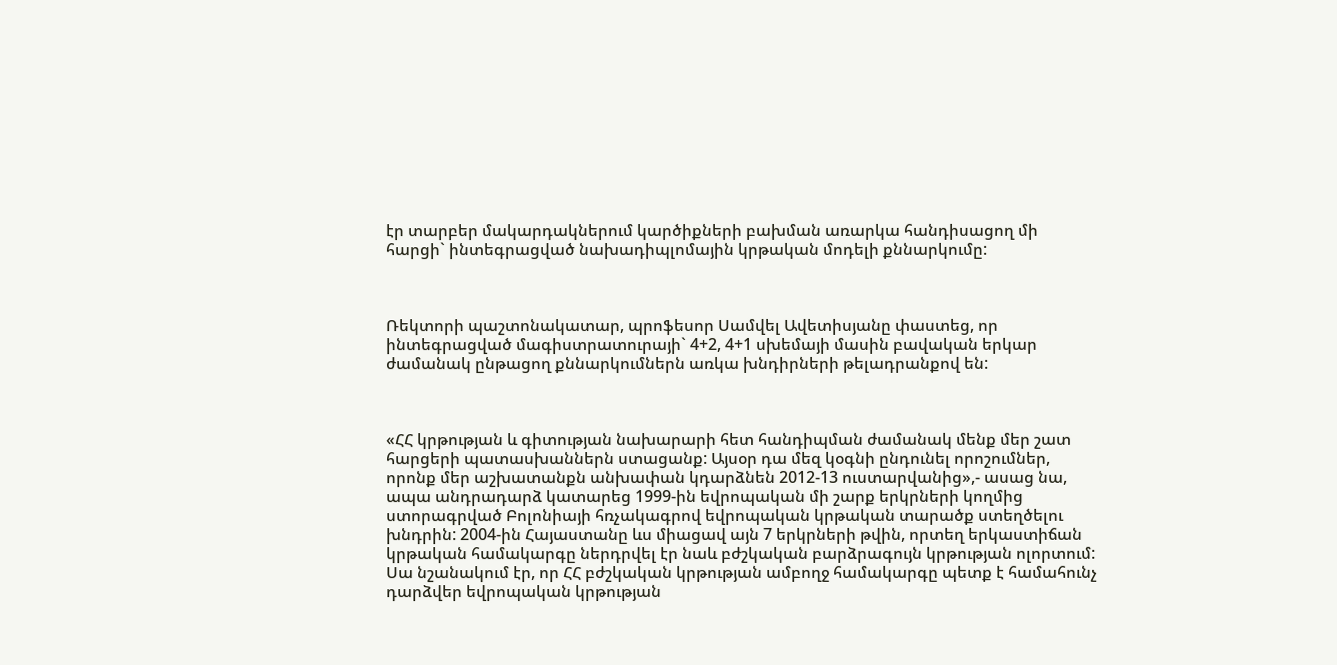էր տարբեր մակարդակներում կարծիքների բախման առարկա հանդիսացող մի հարցի` ինտեգրացված նախադիպլոմային կրթական մոդելի քննարկումը:



Ռեկտորի պաշտոնակատար, պրոֆեսոր Սամվել Ավետիսյանը փաստեց, որ ինտեգրացված մագիստրատուրայի` 4+2, 4+1 սխեմայի մասին բավական երկար ժամանակ ընթացող քննարկումներն առկա խնդիրների թելադրանքով են:



«ՀՀ կրթության և գիտության նախարարի հետ հանդիպման ժամանակ մենք մեր շատ հարցերի պատասխաններն ստացանք: Այսօր դա մեզ կօգնի ընդունել որոշումներ, որոնք մեր աշխատանքն անխափան կդարձնեն 2012-13 ուստարվանից»,- ասաց նա, ապա անդրադարձ կատարեց 1999-ին եվրոպական մի շարք երկրների կողմից ստորագրված Բոլոնիայի հռչակագրով եվրոպական կրթական տարածք ստեղծելու խնդրին: 2004-ին Հայաստանը ևս միացավ այն 7 երկրների թվին, որտեղ երկաստիճան կրթական համակարգը ներդրվել էր նաև բժշկական բարձրագույն կրթության ոլորտում: Սա նշանակում էր, որ ՀՀ բժշկական կրթության ամբողջ համակարգը պետք է համահունչ դարձվեր եվրոպական կրթության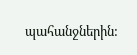պահանջներին: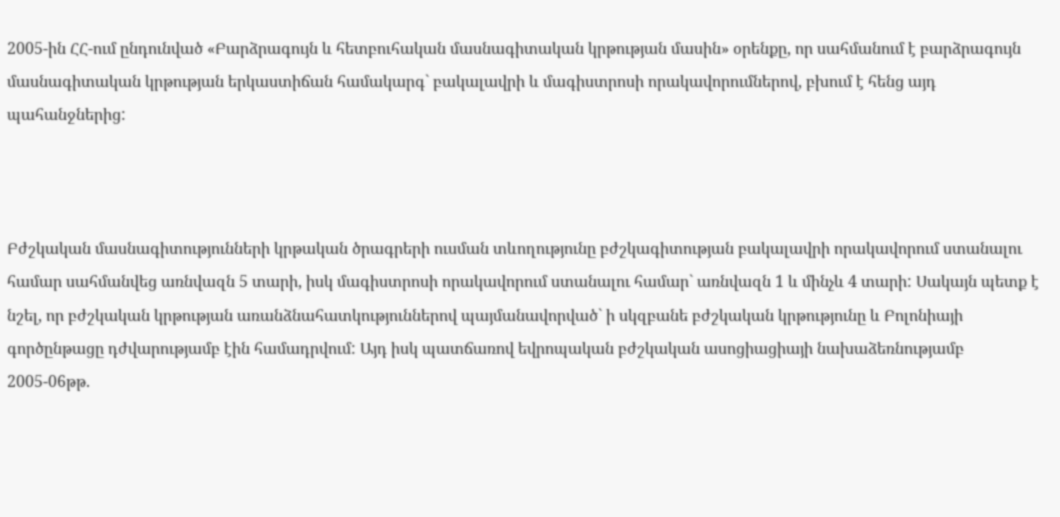2005-ին ՀՀ-ում ընդունված «Բարձրագույն և հետբուհական մասնագիտական կրթության մասին» օրենքը, որ սահմանում է բարձրագույն մասնագիտական կրթության երկաստիճան համակարգ` բակալավրի և մագիստրոսի որակավորումներով, բխում է հենց այդ պահանջներից:



Բժշկական մասնագիտությունների կրթական ծրագրերի ուսման տևողությունը բժշկագիտության բակալավրի որակավորում ստանալու համար սահմանվեց առնվազն 5 տարի, իսկ մագիստրոսի որակավորում ստանալու համար` առնվազն 1 և մինչև 4 տարի: Սակայն պետք է նշել, որ բժշկական կրթության առանձնահատկություններով պայմանավորված` ի սկզբանե բժշկական կրթությունը և Բոլոնիայի գործընթացը դժվարությամբ էին համադրվում: Այդ իսկ պատճառով եվրոպական բժշկական ասոցիացիայի նախաձեռնությամբ 2005-06թթ.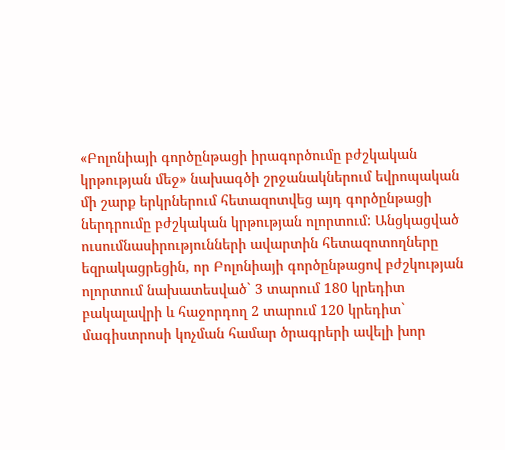«Բոլոնիայի գործընթացի իրագործումը բժշկական կրթության մեջ» նախագծի շրջանակներում եվրոպական մի շարք երկրներում հետազոտվեց այդ գործընթացի ներդրումը բժշկական կրթության ոլորտում: Անցկացված ուսումնասիրությունների ավարտին հետազոտողները եզրակացրեցին, որ Բոլոնիայի գործընթացով բժշկության ոլորտում նախատեսված` 3 տարում 180 կրեդիտ բակալավրի և հաջորդող 2 տարում 120 կրեդիտ` մագիստրոսի կոչման համար ծրագրերի ավելի խոր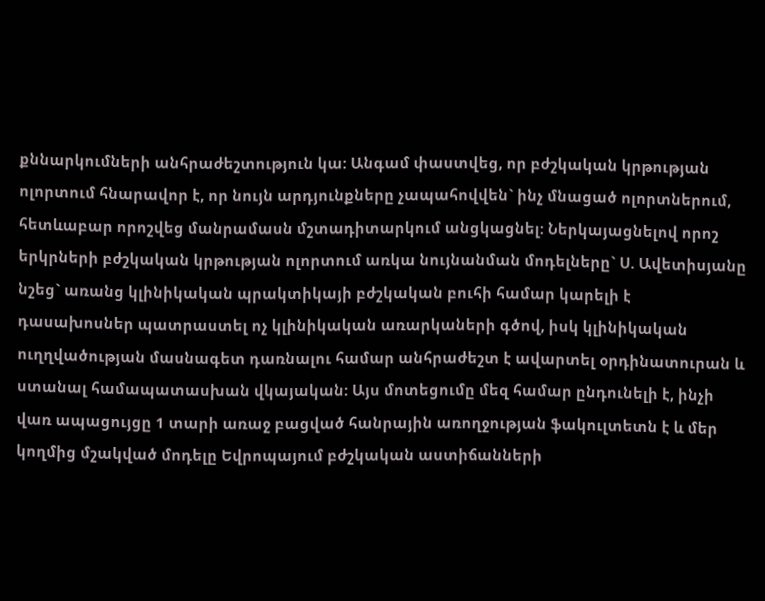քննարկումների անհրաժեշտություն կա: Անգամ փաստվեց, որ բժշկական կրթության ոլորտում հնարավոր է, որ նույն արդյունքները չապահովվեն` ինչ մնացած ոլորտներում, հետևաբար որոշվեց մանրամասն մշտադիտարկում անցկացնել: Ներկայացնելով որոշ երկրների բժշկական կրթության ոլորտում առկա նույնանման մոդելները` Ս. Ավետիսյանը նշեց` առանց կլինիկական պրակտիկայի բժշկական բուհի համար կարելի է դասախոսներ պատրաստել ոչ կլինիկական առարկաների գծով, իսկ կլինիկական ուղղվածության մասնագետ դառնալու համար անհրաժեշտ է ավարտել օրդինատուրան և ստանալ համապատասխան վկայական: Այս մոտեցումը մեզ համար ընդունելի է, ինչի վառ ապացույցը 1 տարի առաջ բացված հանրային առողջության ֆակուլտետն է և մեր կողմից մշակված մոդելը Եվրոպայում բժշկական աստիճանների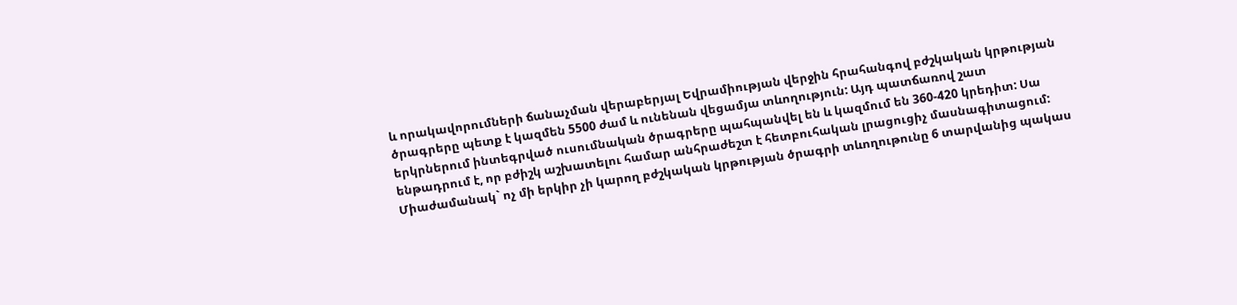և որակավորումների ճանաչման վերաբերյալ Եվրամիության վերջին հրահանգով բժշկական կրթության ծրագրերը պետք է կազմեն 5500 ժամ և ունենան վեցամյա տևողություն: Այդ պատճառով շատ երկրներում ինտեգրված ուսումնական ծրագրերը պահպանվել են և կազմում են 360-420 կրեդիտ: Սա ենթադրում է, որ բժիշկ աշխատելու համար անհրաժեշտ է հետբուհական լրացուցիչ մասնագիտացում: Միաժամանակ` ոչ մի երկիր չի կարող բժշկական կրթության ծրագրի տևողութունը 6 տարվանից պակաս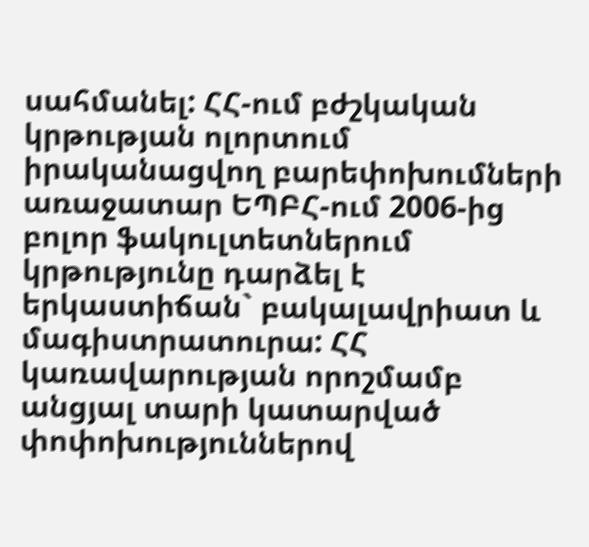սահմանել: ՀՀ-ում բժշկական կրթության ոլորտում իրականացվող բարեփոխումների առաջատար ԵՊԲՀ-ում 2006-ից բոլոր ֆակուլտետներում կրթությունը դարձել է երկաստիճան` բակալավրիատ և մագիստրատուրա: ՀՀ կառավարության որոշմամբ անցյալ տարի կատարված փոփոխություններով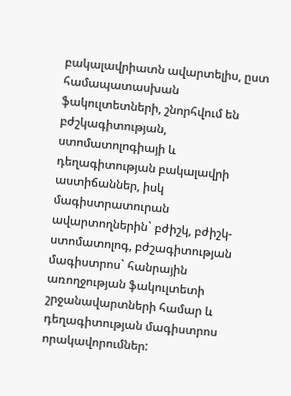բակալավրիատն ավարտելիս, ըստ համապատասխան ֆակուլտետների, շնորհվում են բժշկագիտության, ստոմատոլոգիայի և դեղագիտության բակալավրի աստիճաններ, իսկ մագիստրատուրան ավարտողներին` բժիշկ, բժիշկ-ստոմատոլոգ, բժշագիտության մագիստրոս` հանրային առողջության ֆակուլտետի շրջանավարտների համար և դեղագիտության մագիստրոս որակավորումներ: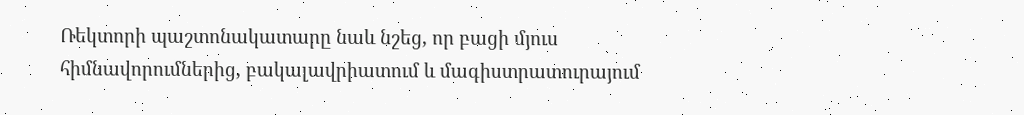Ռեկտորի պաշտոնակատարը նաև նշեց, որ բացի մյուս հիմնավորումներից, բակալավրիատում և մագիստրատուրայում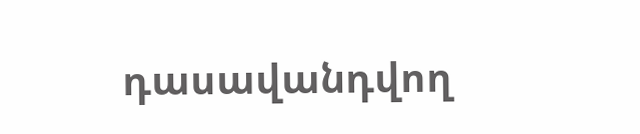դասավանդվող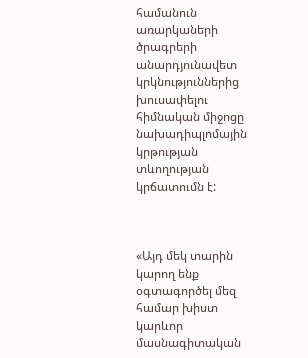համանուն առարկաների ծրագրերի անարդյունավետ կրկնություններից խուսափելու հիմնական միջոցը նախադիպլոմային կրթության տևողության կրճատումն է:



«Այդ մեկ տարին կարող ենք օգտագործել մեզ համար խիստ կարևոր մասնագիտական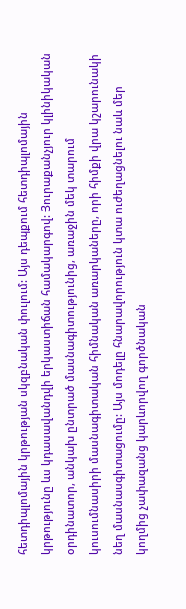հետդիպլոմային կրթության սկզբնական փուլում: Այս դեպքում հետդիպլոմային կրթությունը ևս կդասավանդվի երկաստիճան համակարգով: Յուրաքանչյուր կլինիկական օրդինատոր, անկախ ընտրած մասնագիտությունից, առաջին մեկ տարում կուսումնասիրի մասնագիտական հիմնական առարկաները, որի հիմքի վրա կշարունակի նեղ մասնասգիտացումը: Այս մոդելը հնարավորություն կտա ուժեղացնելու նաև մեր կողմից չափազանց կարևորվող գործնական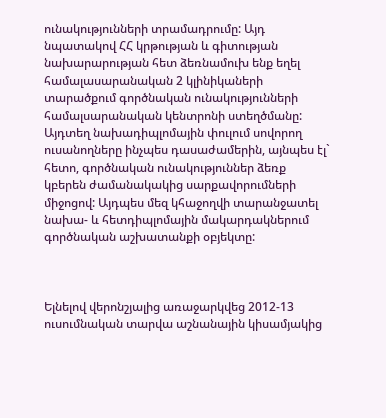ունակությունների տրամադրումը: Այդ նպատակով ՀՀ կրթության և գիտության նախարարության հետ ձեռնամուխ ենք եղել համալասարանական 2 կլինիկաների տարածքում գործնական ունակությունների համալսարանական կենտրոնի ստեղծմանը: Այդտեղ նախադիպլոմային փուլում սովորող ուսանողները ինչպես դասաժամերին, այնպես էլ` հետո, գործնական ունակություններ ձեռք կբերեն ժամանակակից սարքավորումների միջոցով: Այդպես մեզ կհաջողվի տարանջատել նախա- և հետդիպլոմային մակարդակներում գործնական աշխատանքի օբյեկտը:



Ելնելով վերոնշյալից առաջարկվեց 2012-13 ուսումնական տարվա աշնանային կիսամյակից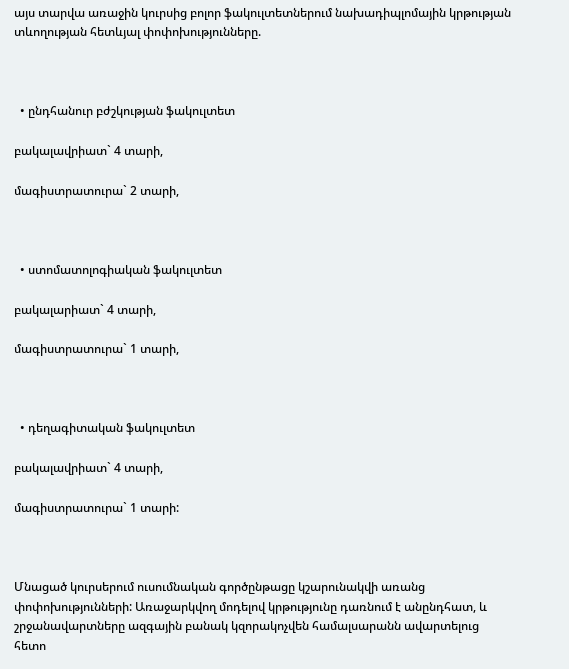այս տարվա առաջին կուրսից բոլոր ֆակուլտետներում նախադիպլոմային կրթության տևողության հետևյալ փոփոխությունները.



  • ընդհանուր բժշկության ֆակուլտետ

բակալավրիատ` 4 տարի,

մագիստրատուրա` 2 տարի,



  • ստոմատոլոգիական ֆակուլտետ

բակալարիատ` 4 տարի,

մագիստրատուրա` 1 տարի,



  • դեղագիտական ֆակուլտետ

բակալավրիատ` 4 տարի,

մագիստրատուրա` 1 տարի:



Մնացած կուրսերում ուսումնական գործընթացը կշարունակվի առանց փոփոխությունների: Առաջարկվող մոդելով կրթությունը դառնում է անընդհատ, և շրջանավարտները ազգային բանակ կզորակոչվեն համալսարանն ավարտելուց հետո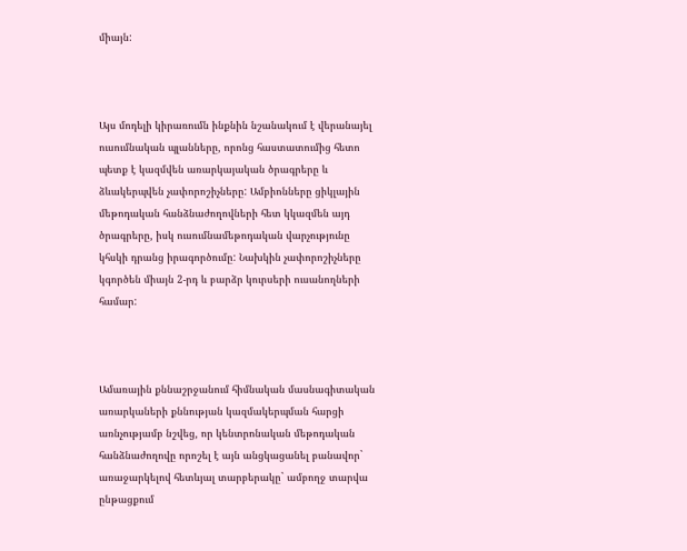միայն:



Այս մոդելի կիրառումն ինքնին նշանակում է վերանայել ուսումնական պլանները, որոնց հաստատումից հետո պետք է կազմվեն առարկայական ծրագրերը և ձևակերպվեն չափորոշիչները: Ամբիոնները ցիկլային մեթոդական հանձնաժողովների հետ կկազմեն այդ ծրագրերը, իսկ ուսումնամեթոդական վարչությունը կհսկի դրանց իրագործումը: Նախկին չափորոշիչները կգործեն միայն 2-րդ և բարձր կուրսերի ուսանողների համար:



Ամառային քննաշրջանում հիմնական մասնագիտական առարկաների քննության կազմակերպման հարցի առնչությամբ նշվեց, որ կենտրոնական մեթոդական հանձնաժողովը որոշել է այն անցկացանել բանավոր` առաջարկելով հետևյալ տարբերակը` ամբողջ տարվա ընթացքում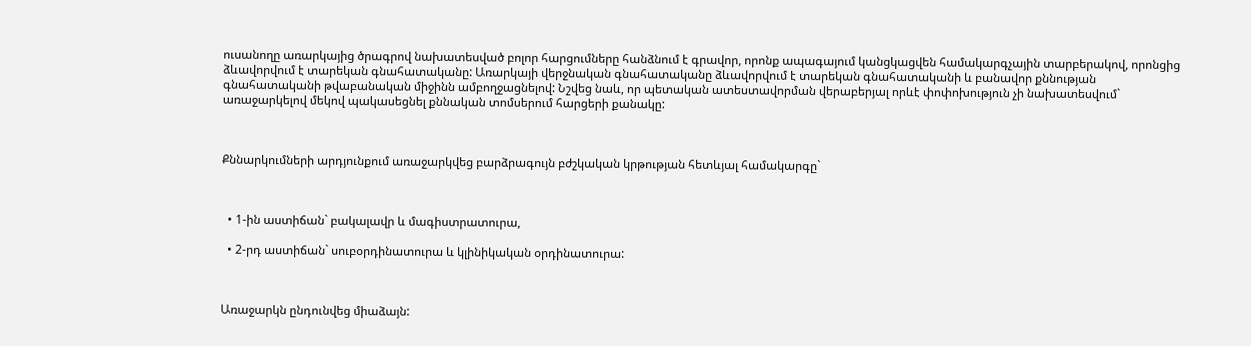ուսանողը առարկայից ծրագրով նախատեսված բոլոր հարցումները հանձնում է գրավոր, որոնք ապագայում կանցկացվեն համակարգչային տարբերակով, որոնցից ձևավորվում է տարեկան գնահատականը: Առարկայի վերջնական գնահատականը ձևավորվում է տարեկան գնահատականի և բանավոր քննության գնահատականի թվաբանական միջինն ամբողջացնելով: Նշվեց նաև, որ պետական ատեստավորման վերաբերյալ որևէ փոփոխություն չի նախատեսվում` առաջարկելով մեկով պակասեցնել քննական տոմսերում հարցերի քանակը:



Քննարկումների արդյունքում առաջարկվեց բարձրագույն բժշկական կրթության հետևյալ համակարգը`



  • 1-ին աստիճան` բակալավր և մագիստրատուրա,

  • 2-րդ աստիճան` սուբօրդինատուրա և կլինիկական օրդինատուրա:



Առաջարկն ընդունվեց միաձայն: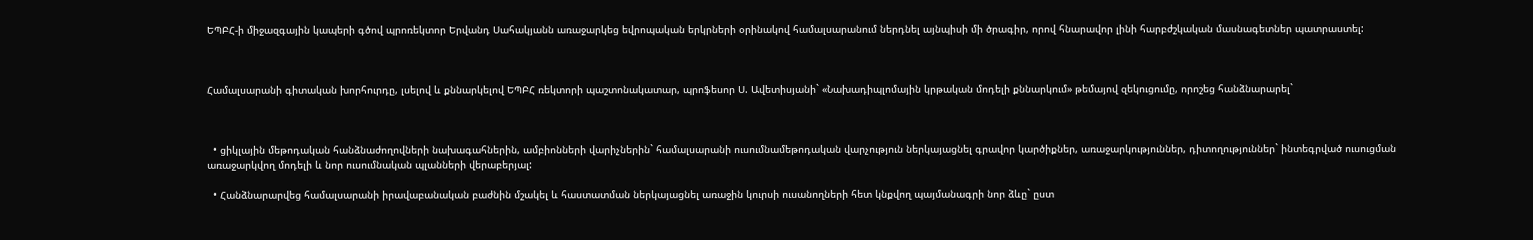ԵՊԲՀ-ի միջազգային կապերի գծով պրոռեկտոր Երվանդ Սահակյանն առաջարկեց եվրոպական երկրների օրինակով համալսարանում ներդնել այնպիսի մի ծրագիր, որով հնարավոր լինի հարբժշկական մասնագետներ պատրաստել:



Համալսարանի գիտական խորհուրդը, լսելով և քննարկելով ԵՊԲՀ ռեկտորի պաշտոնակատար, պրոֆեսոր Ս. Ավետիսյանի` «Նախադիպլոմային կրթական մոդելի քննարկում» թեմայով զեկուցումը, որոշեց հանձնարարել`



  • ցիկլային մեթոդական հանձնաժողովների նախագահներին, ամբիոնների վարիչներին` համալսարանի ուսումնամեթոդական վարչություն ներկայացնել գրավոր կարծիքներ, առաջարկություններ, դիտողություններ` ինտեգրված ուսուցման առաջարկվող մոդելի և նոր ուսումնական պլանների վերաբերյալ:

  • Հանձնարարվեց համալսարանի իրավաբանական բաժնին մշակել և հաստատման ներկայացնել առաջին կուրսի ուսանողների հետ կնքվող պայմանագրի նոր ձևը` ըստ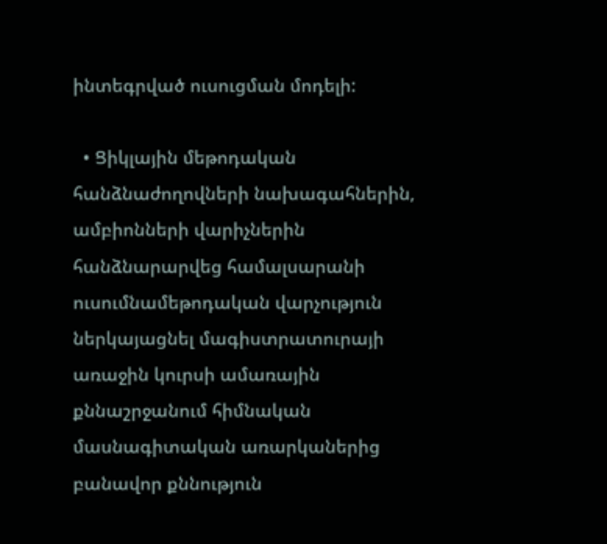ինտեգրված ուսուցման մոդելի:

  • Ցիկլային մեթոդական հանձնաժողովների նախագահներին, ամբիոնների վարիչներին հանձնարարվեց համալսարանի ուսումնամեթոդական վարչություն ներկայացնել մագիստրատուրայի առաջին կուրսի ամառային քննաշրջանում հիմնական մասնագիտական առարկաներից բանավոր քննություն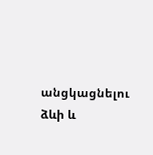անցկացնելու ձևի և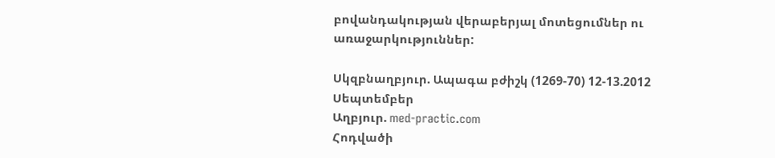բովանդակության վերաբերյալ մոտեցումներ ու առաջարկություններ:

Սկզբնաղբյուր. Ապագա բժիշկ (1269-70) 12-13.2012 Սեպտեմբեր
Աղբյուր. med-practic.com
Հոդվածի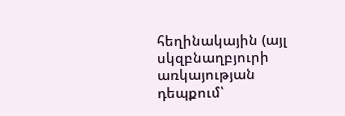հեղինակային (այլ սկզբնաղբյուրի առկայության դեպքում՝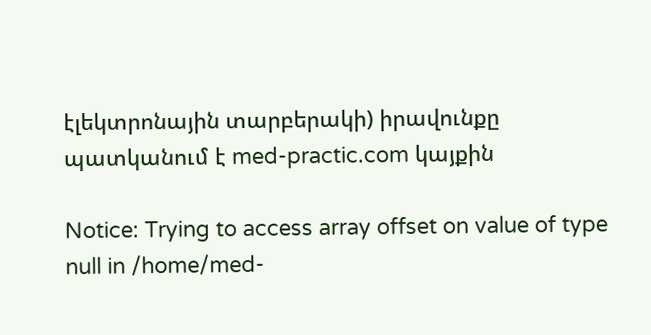էլեկտրոնային տարբերակի) իրավունքը պատկանում է med-practic.com կայքին

Notice: Trying to access array offset on value of type null in /home/med-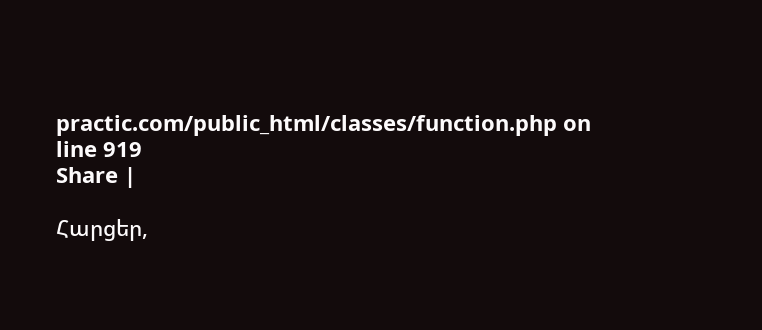practic.com/public_html/classes/function.php on line 919
Share |

Հարցեր,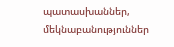պատասխաններ, մեկնաբանություններ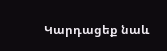Կարդացեք նաև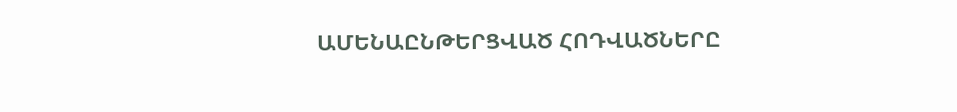ԱՄԵՆԱԸՆԹԵՐՑՎԱԾ ՀՈԴՎԱԾՆԵՐԸ